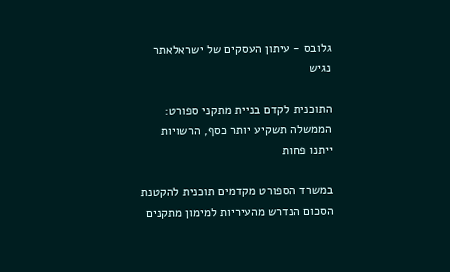גלובס - עיתון העסקים של ישראלאתר נגיש

התוכנית לקדם בניית מתקני ספורט: הממשלה תשקיע יותר כסף, הרשויות ייתנו פחות

במשרד הספורט מקדמים תוכנית להקטנת הסכום הנדרש מהעיריות למימון מתקנים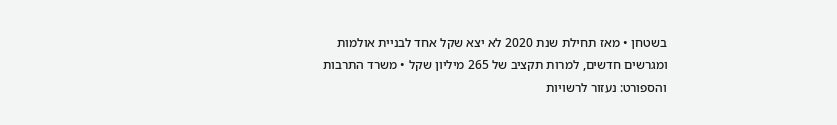בשטחן • מאז תחילת שנת 2020 לא יצא שקל אחד לבניית אולמות ומגרשים חדשים, למרות תקציב של 265 מיליון שקל • משרד התרבות והספורט: נעזור לרשויות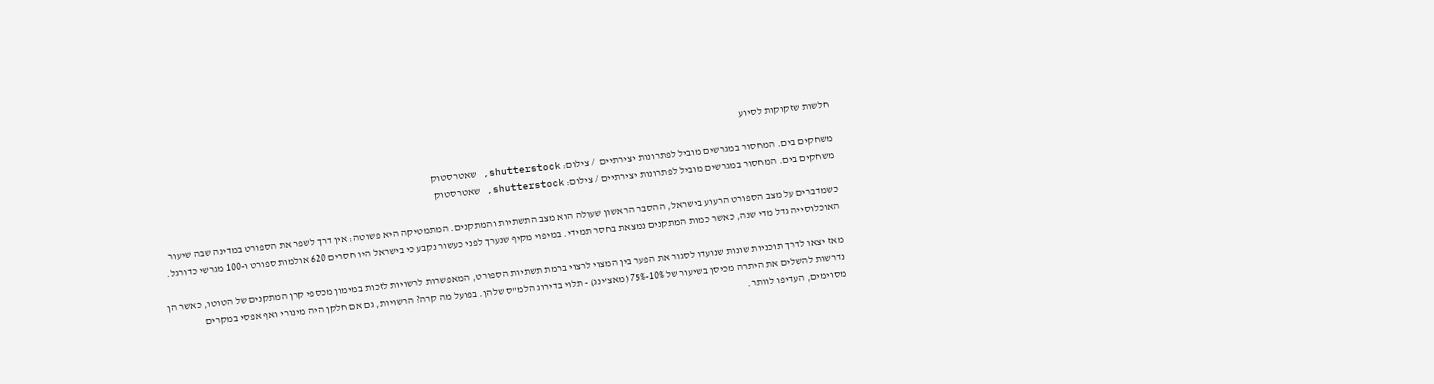חלשות שזקוקות לסיוע

משחקים בים. המחסור במגרשים מוביל לפתרונות יצירתיים  / צילום: shutterstock, שאטרסטוק
משחקים בים. המחסור במגרשים מוביל לפתרונות יצירתיים / צילום: shutterstock, שאטרסטוק

כשמדברים על מצב הספורט הרעוע בישראל, ההסבר הראשון שעולה הוא מצב התשתיות והמתקנים. המתמטיקה היא פשוטה: אין דרך לשפר את הספורט במדינה שבה שיעור האוכלוסייה גדל מדי שנה, כאשר כמות המתקנים נמצאת בחסר תמידי. במיפוי מקיף שנערך לפני כעשור נקבע כי בישראל היו חסרים 620 אולמות ספורט ו-100 מגרשי כדורגל.

מאז יצאו לדרך תוכניות שונות שנועדו לסגור את הפער בין המצוי לרצוי ברמת תשתיות הספורט, המאפשרות לרשויות לזכות במימון מכספי קרן המתקנים של הטוטו, כאשר הן נדרשות להשלים את היתרה מכיסן בשיעור של 10%-75% (מאצ’ינג) - תלוי בדירוג הלמ"ס שלהן. בפועל מה קרה? הרשויות, גם אם חלקן היה מינורי ואף אפסי במקרים מסוימים, העדיפו לוותר.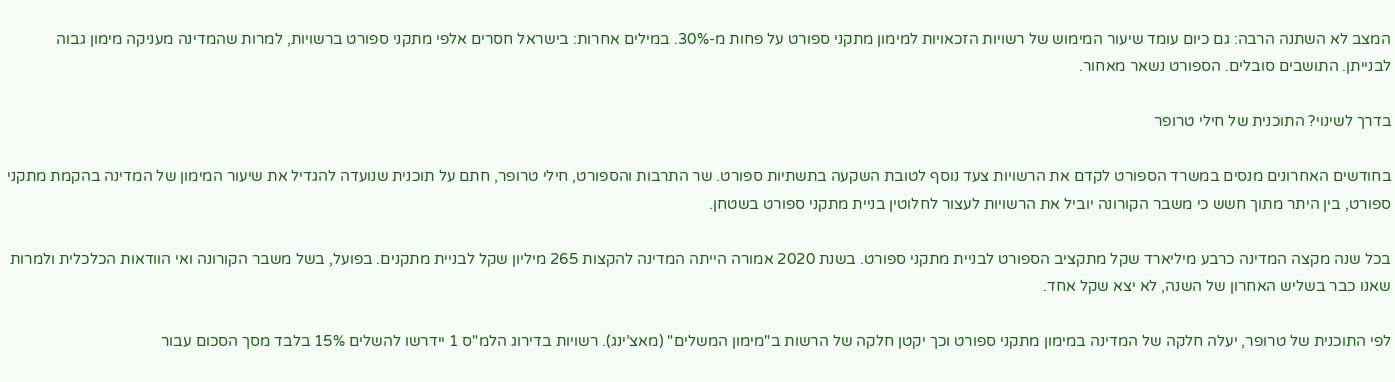המצב לא השתנה הרבה: גם כיום עומד שיעור המימוש של רשויות הזכאויות למימון מתקני ספורט על פחות מ-30%. במילים אחרות: בישראל חסרים אלפי מתקני ספורט ברשויות, למרות שהמדינה מעניקה מימון גבוה לבנייתן. התושבים סובלים. הספורט נשאר מאחור.

בדרך לשינוי? התוכנית של חילי טרופר

בחודשים האחרונים מנסים במשרד הספורט לקדם את הרשויות צעד נוסף לטובת השקעה בתשתיות ספורט. שר התרבות והספורט, חילי טרופר, חתם על תוכנית שנועדה להגדיל את שיעור המימון של המדינה בהקמת מתקני ספורט, בין היתר מתוך חשש כי משבר הקורונה יוביל את הרשויות לעצור לחלוטין בניית מתקני ספורט בשטחן.

בכל שנה מקצה המדינה כרבע מיליארד שקל מתקציב הספורט לבניית מתקני ספורט. בשנת 2020 אמורה הייתה המדינה להקצות 265 מיליון שקל לבניית מתקנים. בפועל, בשל משבר הקורונה ואי הוודאות הכלכלית ולמרות שאנו כבר בשליש האחרון של השנה, לא יצא שקל אחד.

לפי התוכנית של טרופר, יעלה חלקה של המדינה במימון מתקני ספורט וכך יקטן חלקה של הרשות ב"מימון המשלים" (מאצ’ינג). רשויות בדירוג הלמ"ס 1 יידרשו להשלים 15% בלבד מסך הסכום עבור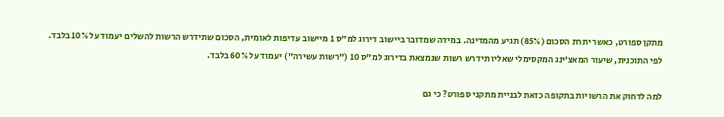מתקן ספורט, כאשר יתרת הסכום (85%) תגיע מהמדינה. במידה שמדובר ביישוב דירוג למ"ס 1 מיישוב עדיפות לאומית, הסכום שתידרש הרשות להשלים יעמוד על 10% בלבד. לפי התוכנית, שיעור המאצ’ינג המקסימלי שאליו תידרש רשות שנמצאת בדירוג למ"ס 10 ("רשות עשירה") יעמוד על 60% בלבד.

למה לדחוק את הרשויות בתקופה כזאת לבניית מתקני ספורט? כי גם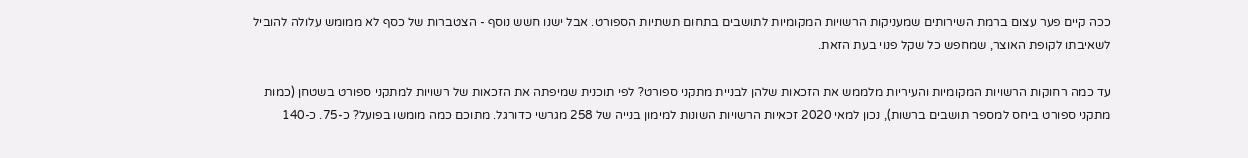ככה קיים פער עצום ברמת השירותים שמעניקות הרשויות המקומיות לתושבים בתחום תשתיות הספורט. אבל ישנו חשש נוסף - הצטברות של כסף לא ממומש עלולה להוביל לשאיבתו לקופת האוצר, שמחפש כל שקל פנוי בעת הזאת.

עד כמה רחוקות הרשויות המקומיות והעיריות מלממש את הזכאות שלהן לבניית מתקני ספורט? לפי תוכנית שמיפתה את הזכאות של רשויות למתקני ספורט בשטחן (כמות מתקני ספורט ביחס למספר תושבים ברשות), נכון למאי 2020 זכאיות הרשויות השונות למימון בנייה של 258 מגרשי כדורגל. מתוכם כמה מומשו בפועל? כ-75. כ-140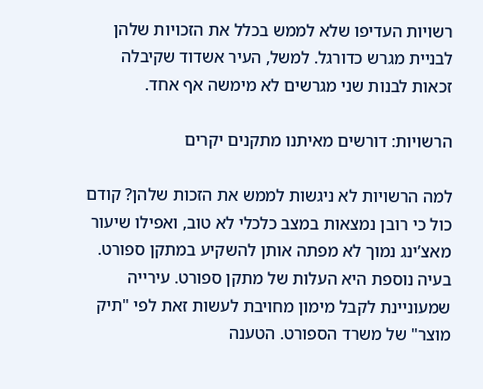רשויות העדיפו שלא לממש בכלל את הזכויות שלהן לבניית מגרש כדורגל. למשל, העיר אשדוד שקיבלה זכאות לבנות שני מגרשים לא מימשה אף אחד.

הרשויות: דורשים מאיתנו מתקנים יקרים

למה הרשויות לא ניגשות לממש את הזכות שלהן? קודם כול כי רובן נמצאות במצב כלכלי לא טוב, ואפילו שיעור מאצ’ינג נמוך לא מפתה אותן להשקיע במתקן ספורט. בעיה נוספת היא העלות של מתקן ספורט. עירייה שמעוניינת לקבל מימון מחויבת לעשות זאת לפי "תיק מוצר" של משרד הספורט. הטענה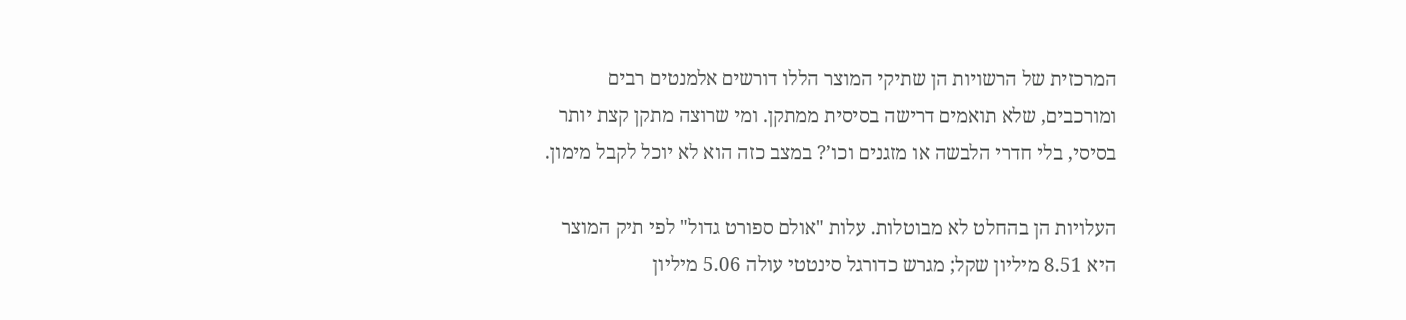המרכזית של הרשויות הן שתיקי המוצר הללו דורשים אלמנטים רבים ומורכבים, שלא תואמים דרישה בסיסית ממתקן. ומי שרוצה מתקן קצת יותר בסיסי, בלי חדרי הלבשה או מזגנים וכו’? במצב כזה הוא לא יוכל לקבל מימון.

העלויות הן בהחלט לא מבוטלות. עלות "אולם ספורט גדול" לפי תיק המוצר היא 8.51 מיליון שקל; מגרש כדורגל סינטטי עולה 5.06 מיליון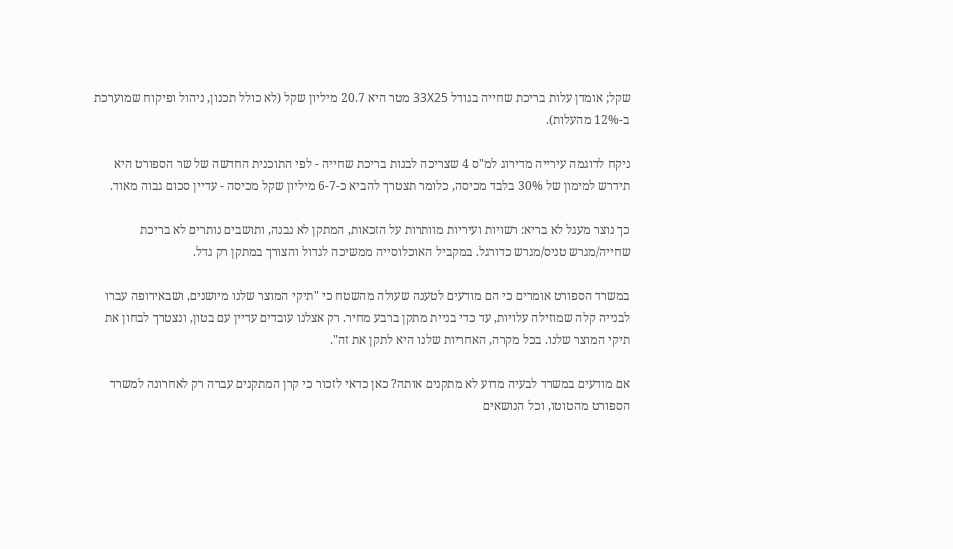שקל; אומדן עלות בריכת שחייה בגודל 33X25 מטר היא 20.7 מיליון שקל (לא כולל תכנון, ניהול ופיקוח שמוערכת ב-12% מהעלות).

ניקח לדוגמה עירייה מדירוג למ"ס 4 שצריכה לבנות בריכת שחייה - לפי התוכנית החדשה של שר הספורט היא תידרש למימון של 30% בלבד מכיסה, כלומר תצטרך להביא כ-6-7 מיליון שקל מכיסה - עדיין סכום גבוה מאוד.

כך נוצר מעגל לא בריא: רשויות ועיריות מוותרות על הזכאות, המתקן לא נבנה, ותושבים נותרים לא בריכת שחייה/מגרש טניס/מגרש כדורגל. במקביל האוכלוסייה ממשיכה לגדול והצורך במתקן רק גדל.

במשרד הספורט אומרים כי הם מודעים לטענה שעולה מהשטח כי "תיקי המוצר שלנו מיושנים, ושבאירופה עברו לבנייה קלה שמוזילה עלויות, עד כדי בניית מתקן ברבע מחיר. רק אצלנו עובדים עדיין עם בטון, ונצטרך לבחון את תיקי המוצר שלנו. בכל מקרה, האחריות שלנו היא לתקן את זה".

אם מודעים במשרד לבעיה מדוע לא מתקנים אותה? כאן כדאי לזכור כי קרן המתקנים עברה רק לאחרונה למשרד הספורט מהטוטו, וכל הנושאים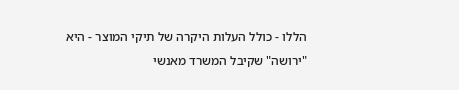הללו - כולל העלות היקרה של תיקי המוצר - היא "ירושה" שקיבל המשרד מאנשי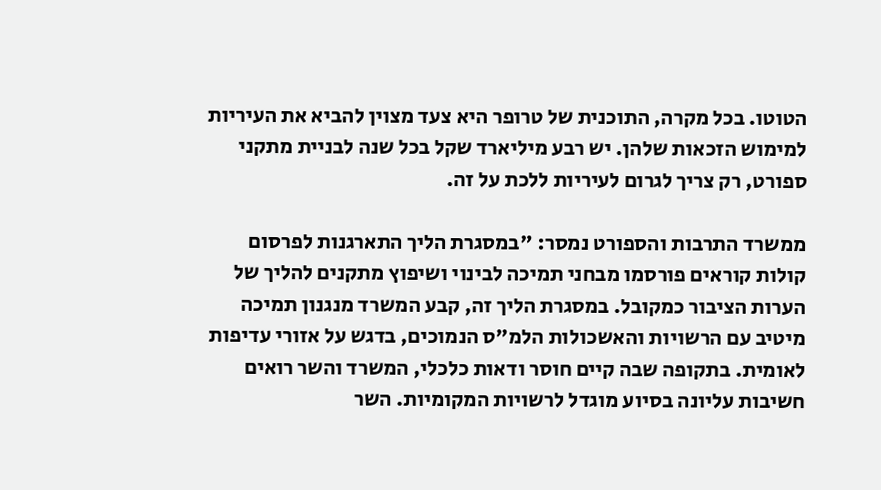הטוטו. בכל מקרה, התוכנית של טרופר היא צעד מצוין להביא את העיריות למימוש הזכאות שלהן. יש רבע מיליארד שקל בכל שנה לבניית מתקני ספורט, רק צריך לגרום לעיריות ללכת על זה.

ממשרד התרבות והספורט נמסר: "במסגרת הליך התארגנות לפרסום קולות קוראים פורסמו מבחני תמיכה לבינוי ושיפוץ מתקנים להליך של הערות הציבור כמקובל. במסגרת הליך זה, קבע המשרד מנגנון תמיכה מיטיב עם הרשויות והאשכולות הלמ"ס הנמוכים, בדגש על אזורי עדיפות לאומית. בתקופה שבה קיים חוסר ודאות כלכלי, המשרד והשר רואים חשיבות עליונה בסיוע מוגדל לרשויות המקומיות. השר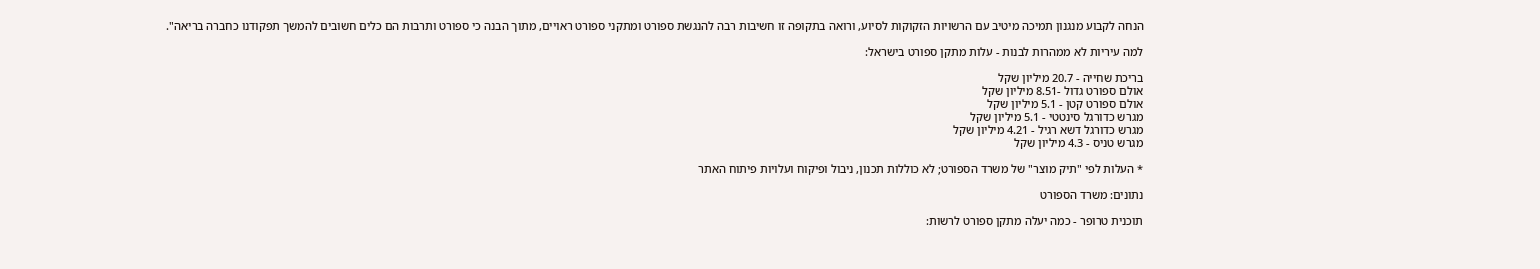הנחה לקבוע מנגנון תמיכה מיטיב עם הרשויות הזקוקות לסיוע, ורואה בתקופה זו חשיבות רבה להנגשת ספורט ומתקני ספורט ראויים, מתוך הבנה כי ספורט ותרבות הם כלים חשובים להמשך תפקודנו כחברה בריאה".

למה עיריות לא ממהרות לבנות - עלות מתקן ספורט בישראל:

בריכת שחייה - 20.7 מיליון שקל
אולם ספורט גדול -8.51 מיליון שקל
אולם ספורט קטן - 5.1 מיליון שקל
מגרש כדורגל סינטטי - 5.1 מיליון שקל
מגרש כדורגל דשא רגיל - 4.21 מיליון שקל
מגרש טניס - 4.3 מיליון שקל

* העלות לפי "תיק מוצר" של משרד הספורט; לא כוללות תכנון, ניבול ופיקוח ועלויות פיתוח האתר

נתונים: משרד הספורט

תוכנית טרופר - כמה יעלה מתקן ספורט לרשות: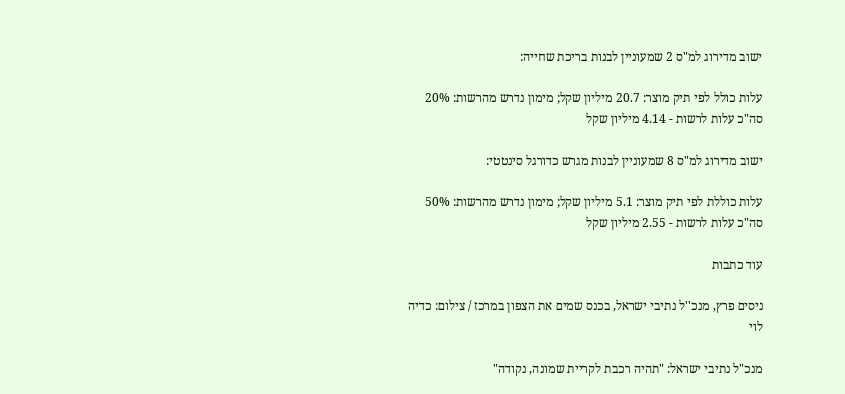ישוב מדירוג למ"ס 2 שמעוניין לבנות בריכת שחייה:

עלות כולל לפי תיק מוצר: 20.7 מיליון שקל; מימון נדרש מהרשות: 20%
סה"כ עלות לרשות - 4.14 מיליון שקל

ישוב מדירוג למ"ס 8 שמעוניין לבנות מגרש כדורגל סינטטי:

עלות כוללת לפי תיק מוצר: 5.1 מיליון שקל; מימון נדרש מהרשות: 50%
סה"כ עלות לרשות - 2.55 מיליון שקל

עוד כתבות

ניסים פרץ, מנכ''ל נתיבי ישראל, בכנס שמים את הצפון במרכז / צילום: כדיה לוי

מנכ"ל נתיבי ישראל: "תהיה רכבת לקריית שמונה, נקודה"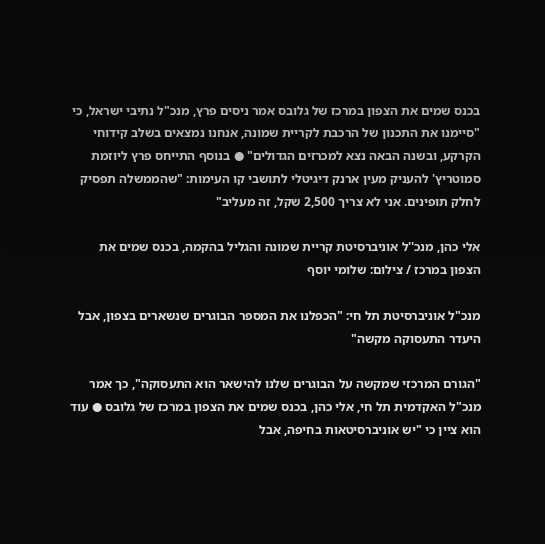בכנס שמים את הצפון במרכז של גלובס אמר ניסים פרץ, מנכ"ל נתיבי ישראל, כי "סיימנו את התכנון של הרכבת לקריית שמונה, אנחנו נמצאים בשלב קידוחי הקרקע, ובשנה הבאה נצא למכרזים הגדולים" ● בנוסף התייחס פרץ ליוזמת סמוטריץ' להעניק מעין ארנק דיגיטלי לתושבי קו העימות: "שהממשלה תפסיק לחלק תופינים. אני לא צריך 2,500 שקל, זה מעליב"

אלי כהן, מנכ''ל אוניברסיטת קריית שמונה והגליל בהקמה, בכנס שמים את הצפון במרכז / צילום: שלומי יוסף

מנכ"ל אוניברסיטת תל חי: "הכפלנו את המספר הבוגרים שנשארים בצפון, אבל היעדר התעסוקה מקשה"

"הגורם המרכזי שמקשה על הבוגרים שלנו להישאר הוא התעסוקה", כך אמר מנכ"ל האקדמית תל חי, אלי כהן, בכנס שמים את הצפון במרכז של גלובס ● עוד הוא ציין כי "יש אוניברסיטאות בחיפה, אבל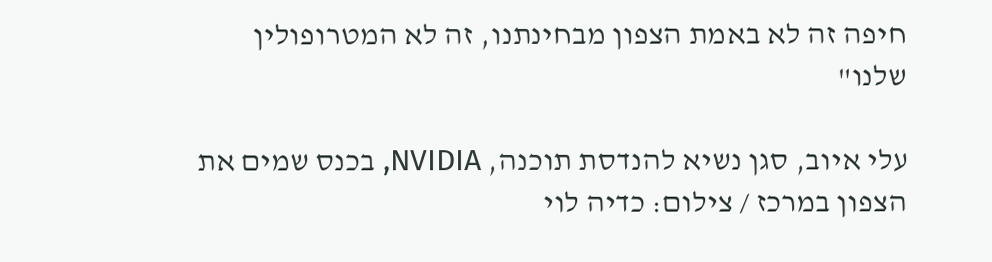חיפה זה לא באמת הצפון מבחינתנו, זה לא המטרופולין שלנו"

עלי איוב, סגן נשיא להנדסת תוכנה, NVIDIA, בכנס שמים את הצפון במרכז / צילום: כדיה לוי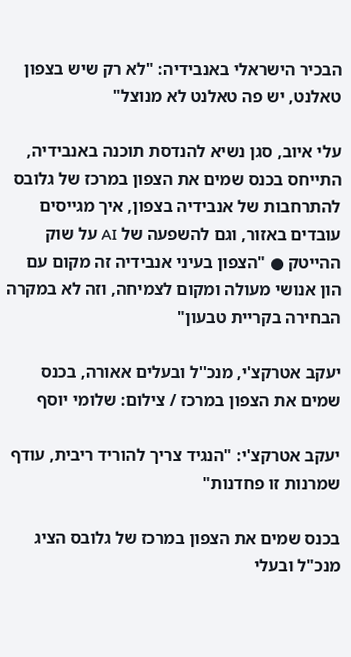הבכיר הישראלי באנבידיה: "לא רק שיש בצפון טאלנט, יש פה טאלנט לא מנוצל"

עלי איוב, סגן נשיא להנדסת תוכנה באנבידיה, התייחס בכנס שמים את הצפון במרכז של גלובס להתרחבות של אנבידיה בצפון, איך מגייסים עובדים באזור, וגם להשפעה של AI על שוק ההייטק ● "הצפון בעיני אנבידיה זה מקום עם הון אנושי מעולה ומקום לצמיחה, וזה לא במקרה הבחירה בקריית טבעון"

יעקב אטרקצ'י, מנכ''ל ובעלים אאורה, בכנס שמים את הצפון במרכז / צילום: שלומי יוסף

יעקב אטרקצ'י: "הנגיד צריך להוריד ריבית, עודף שמרנות זו פחדנות"

בכנס שמים את הצפון במרכז של גלובס הציג מנכ"ל ובעלי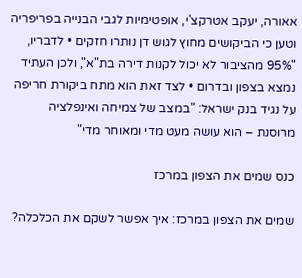אאורה, יעקב אטרקצ'י, אופטימיות לגבי הבנייה בפריפריה וטען כי הביקושים מחוץ לגוש דן נותרו חזקים • לדבריו, "95% מהציבור לא יכול לקנות דירה בת"א", ולכן העתיד נמצא בצפון ובדרום • לצד זאת הוא מתח ביקורת חריפה על נגיד בנק ישראל: "במצב של צמיחה ואינפלציה מרוסנת – הוא עושה מעט מדי ומאוחר מדי"

כנס שמים את הצפון במרכז

שמים את הצפון במרכז: איך אפשר לשקם את הכלכלה?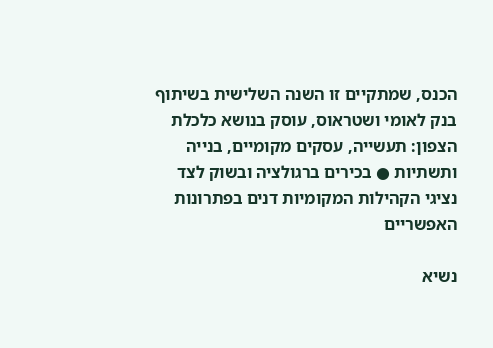הכנס, שמתקיים זו השנה השלישית בשיתוף בנק לאומי ושטראוס, עוסק בנושא כלכלת הצפון: תעשייה, עסקים מקומיים, בנייה ותשתיות ● בכירים ברגולציה ובשוק לצד נציגי הקהילות המקומיות דנים בפתרונות האפשריים

נשיא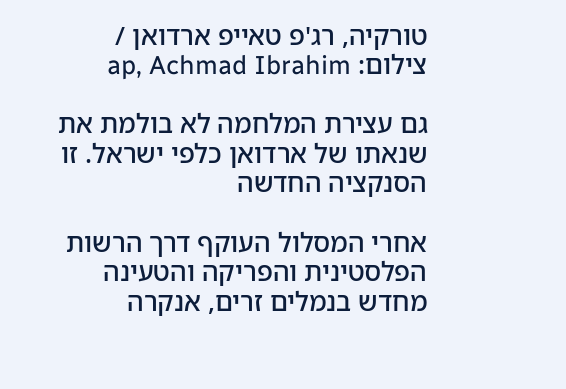טורקיה, רג'פ טאייפ ארדואן / צילום: ap, Achmad Ibrahim

גם עצירת המלחמה לא בולמת את שנאתו של ארדואן כלפי ישראל. זו הסנקציה החדשה

אחרי המסלול העוקף דרך הרשות הפלסטינית והפריקה והטעינה מחדש בנמלים זרים, אנקרה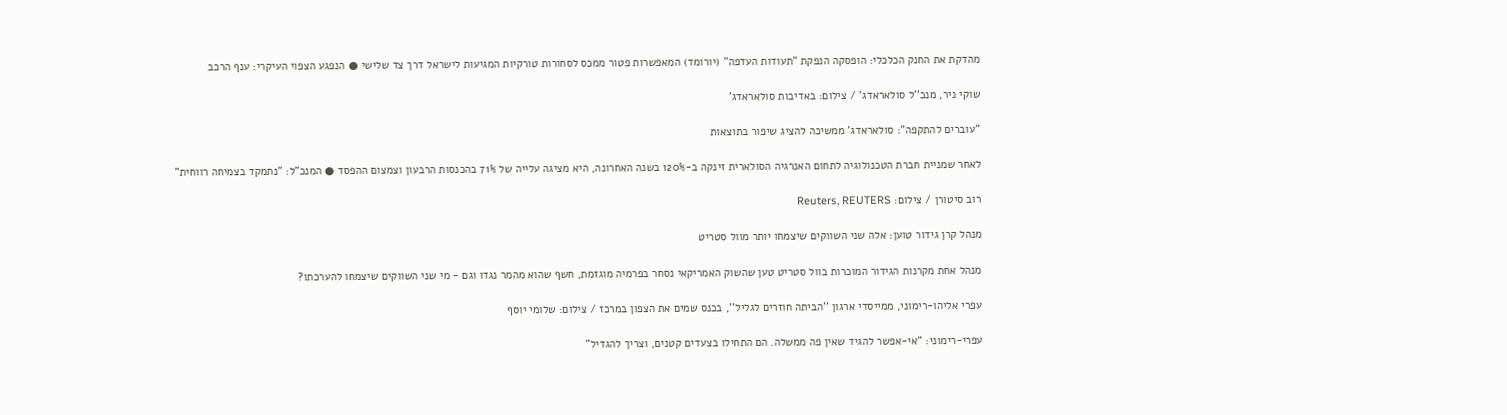מהדקת את החנק הכלכלי: הופסקה הנפקת "תעודות העדפה" (יורומד) המאפשרות פטור ממכס לסחורות טורקיות המגיעות לישראל דרך צד שלישי ● הנפגע הצפוי העיקרי: ענף הרכב

שוקי ניר, מנכ''ל סולאראדג' / צילום: באדיבות סולאראדג'

"עוברים להתקפה": סולאראדג' ממשיכה להציג שיפור בתוצאות

לאחר שמניית חברת הטכנולוגיה לתחום האנרגיה הסולארית זינקה ב-120% בשנה האחרונה, היא מציגה עלייה של 71% בהכנסות הרבעון וצמצום ההפסד ● המנכ"ל: "נתמקד בצמיחה רווחית"

רוב סיטורן / צילום: Reuters, REUTERS

מנהל קרן גידור טוען: אלה שני השווקים שיצמחו יותר מוול סטריט

מנהל אחת מקרנות הגידור המוכרות בוול סטריט טען שהשוק האמריקאי נסחר בפרמיה מוגזמת, חשף שהוא מהמר נגדו וגם - מי שני השווקים שיצמחו להערכתו?

עפרי אליהו-רימוני, ממייסדי ארגון ''הביתה חוזרים לגליל'', בכנס שמים את הצפון במרכז / צילום: שלומי יוסף

עפרי-רימוני: "אי-אפשר להגיד שאין פה ממשלה. הם התחילו בצעדים קטנים, וצריך להגדיל"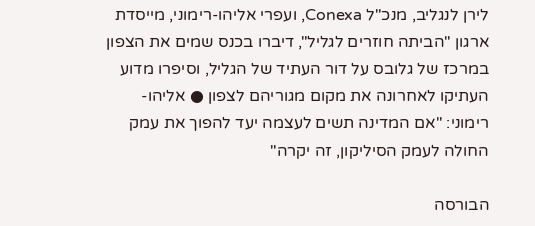לירן לנגליב, מנכ"ל Conexa, ועפרי אליהו-רימוני, מייסדת ארגון "הביתה חוזרים לגליל", דיברו בכנס שמים את הצפון במרכז של גלובס על דור העתיד של הגליל, וסיפרו מדוע העתיקו לאחרונה את מקום מגוריהם לצפון ● אליהו-רימוני: "אם המדינה תשים לעצמה יעד להפוך את עמק החולה לעמק הסיליקון, זה יקרה"

הבורסה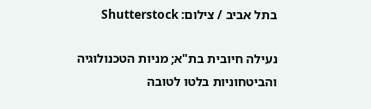בתל אביב / צילום: Shutterstock

נעילה חיובית בת"א; מניות הטכנולוגיה והביטחוניות בלטו לטובה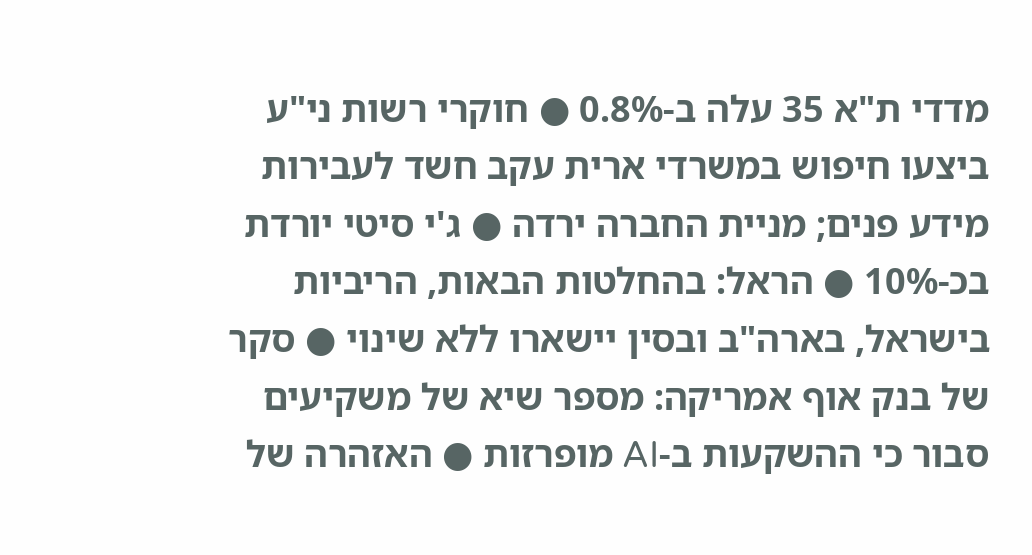מדדי ת"א 35 עלה ב-0.8% ● חוקרי רשות ני"ע ביצעו חיפוש במשרדי ארית עקב חשד לעבירות מידע פנים; מניית החברה ירדה ● ג'י סיטי יורדת בכ-10% ● הראל: בהחלטות הבאות, הריביות בישראל, בארה"ב ובסין יישארו ללא שינוי ● סקר של בנק אוף אמריקה: מספר שיא של משקיעים סבור כי ההשקעות ב-AI מופרזות ● האזהרה של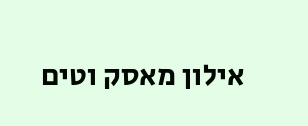אילון מאסק וטים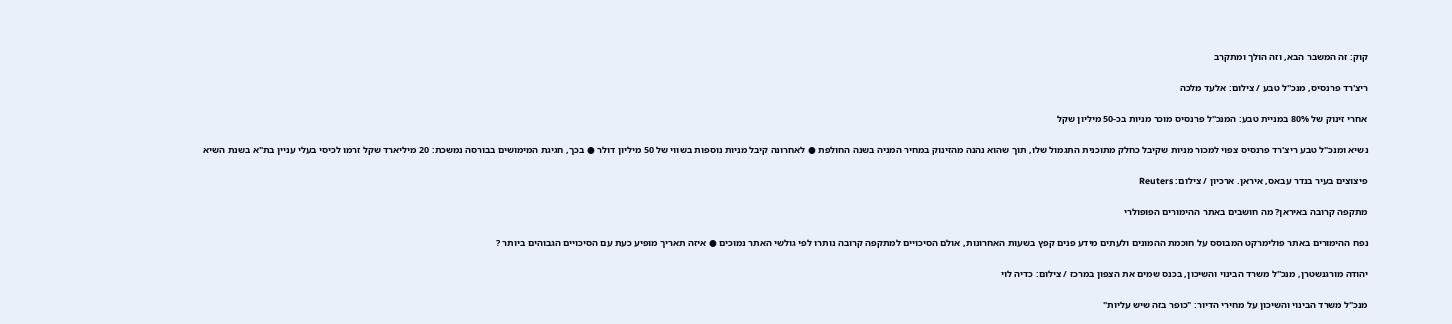קוק: זה המשבר הבא, וזה הולך ומתקרב

ריצ'רד פרנסיס, מנכ''ל טבע / צילום: אלעד מלכה

אחרי זינוק של 80% במניית טבע: המנכ"ל פרנסיס מוכר מניות בכ-50 מיליון שקל

נשיא ומנכ"ל טבע ריצ'רד פרנסיס צפוי למכור מניות שקיבל כחלק מתוכנית התגמול שלו, תוך שהוא נהנה מהזינוק במחיר המניה בשנה החולפת ● לאחרונה קיבל מניות נוספות בשווי של 50 מיליון דולר ● בכך, חגיגת המימושים בבורסה נמשכת: 20 מיליארד שקל זרמו לכיסי בעלי עניין בת"א בשנת השיא

פיצוצים בעיר בנדר עבאס, איראן. ארכיון / צילום: Reuters

מתקפה קרובה באיראן? מה חושבים באתר ההימורים הפופולרי

נפח ההימורים באתר פולימרקט המבוסס על חוכמת ההמונים ולעתים מידע פנים קפץ בשעות האחרונות, אולם הסיכויים למתקפה קרובה נותרו לפי גולשי האתר נמוכים ● איזה תאריך מופיע כעת עם הסיכויים הגבוהים ביותר ?

יהודה מורגנשטרן, מנכ''ל משרד הבינוי והשיכון, בכנס שמים את הצפון במרכז / צילום: כדיה לוי

מנכ"ל משרד הבינוי והשיכון על מחירי הדיור: "כופר בזה שיש עליות"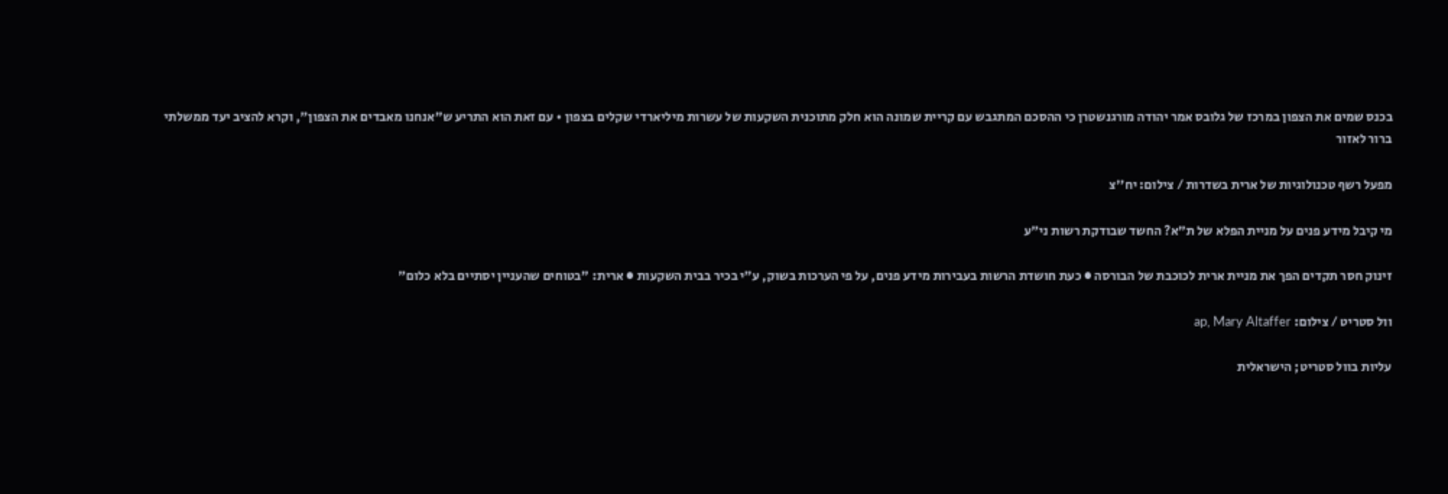בכנס שמים את הצפון במרכז של גלובס אמר יהודה מורגנשטרן כי ההסכם המתגבש עם קריית שמונה הוא חלק מתוכנית השקעות של עשרות מיליארדי שקלים בצפון • עם זאת הוא התריע ש"אנחנו מאבדים את הצפון", וקרא להציב יעד ממשלתי ברור לאזור

מפעל רשף טכנולוגיות של ארית בשדרות / צילום: יח''צ

מי קיבל מידע פנים על מניית הפלא של ת"א? החשד שבודקת רשות ני"ע

זינוק חסר תקדים הפך את מניית ארית לכוכבת של הבורסה ● כעת חושדת הרשות בעבירות מידע פנים, על פי הערכות בשוק, ע"י בכיר בבית השקעות ● ארית: "בטוחים שהעניין יסתיים בלא כלום"

וול סטריט / צילום: ap, Mary Altaffer

עליות בוול סטריט; הישראלית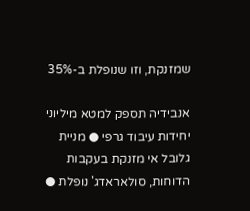שמזנקת, וזו שנופלת ב-35%

אנבידיה תספק למטא מיליוני יחידות עיבוד גרפי ● מניית גלובל אי מזנקת בעקבות הדוחות, סולאראדג' נופלת ●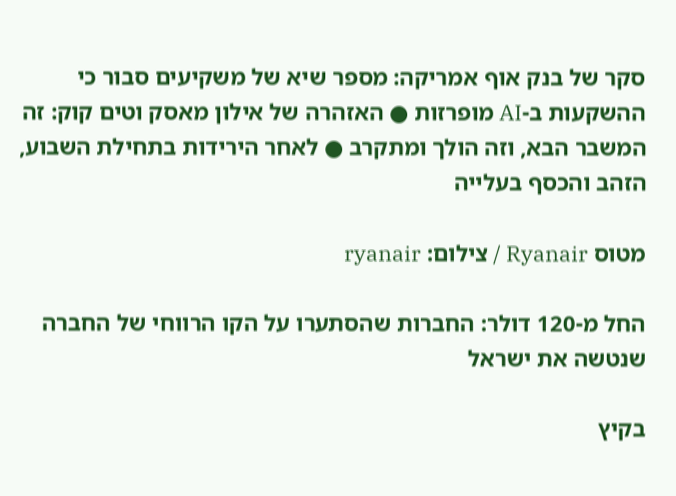סקר של בנק אוף אמריקה: מספר שיא של משקיעים סבור כי ההשקעות ב-AI מופרזות ● האזהרה של אילון מאסק וטים קוק: זה המשבר הבא, וזה הולך ומתקרב ● לאחר הירידות בתחילת השבוע, הזהב והכסף בעלייה

מטוס Ryanair / צילום: ryanair

החל מ-120 דולר: החברות שהסתערו על הקו הרווחי של החברה שנטשה את ישראל

בקיץ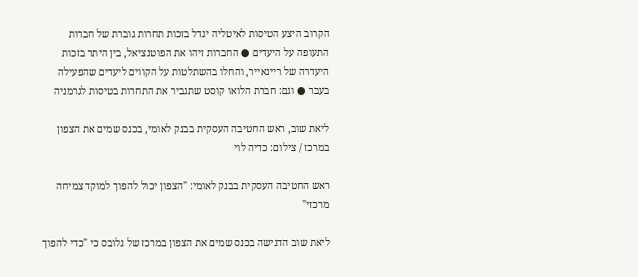הקרוב היצע הטיסות לאיטליה יגדל בזכות תחרות גוברת של חברות התעופה על היעדים ● החברות זיהו את הפוטנציאל, בין היתר בזכות היעדרה של ריינאייר, והחלו בהשתלטות על הקווים ליעדים שהפעילה בעבר ● וגם: חברת הלואו קוסט שתגביר את התחרות בטיסות לגרמניה

ליאת שוב, ראש החטיבה העסקית בבנק לאומי, בכנס שמים את הצפון במרכז / צילום: כדיה לוי

ראש החטיבה העסקית בבנק לאומי: "הצפון יכול להפוך למוקד צמיחה מרכזי"

ליאת שוב הדגישה בכנס שמים את הצפון במרכז של גלובס כי "כדי להפוך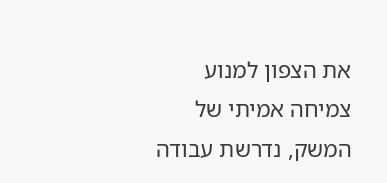את הצפון למנוע צמיחה אמיתי של המשק, נדרשת עבודה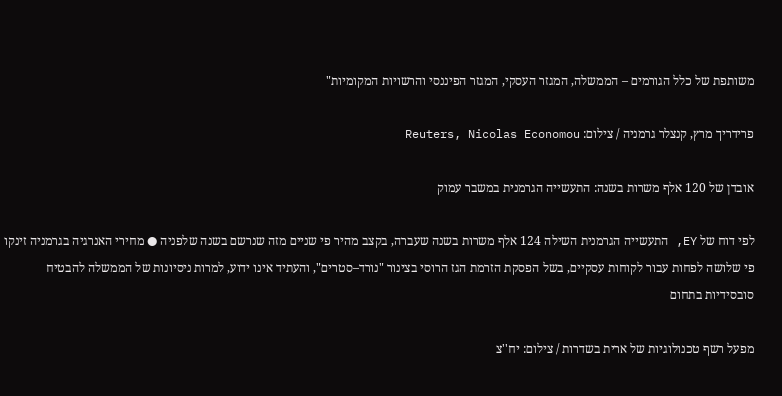משותפת של כלל הגורמים – הממשלה, המגזר העסקי, המגזר הפיננסי והרשויות המקומיות"

פרידריך מרץ, קנצלר גרמניה / צילום: Reuters, Nicolas Economou

אובדן של 120 אלף משרות בשנה: התעשייה הגרמנית במשבר עמוק

לפי דוח של EY, התעשייה הגרמנית השילה 124 אלף משרות בשנה שעברה, בקצב מהיר פי שניים מזה שנרשם בשנה שלפניה ● מחירי האנרגיה בגרמניה זינקו פי שלושה לפחות עבור לקוחות עסקיים, בשל הפסקת הזרמת הגז הרוסי בצינור "נורד–סטרים", והעתיד אינו ידוע, למרות ניסיונות של הממשלה להבטיח סובסידיות בתחום

מפעל רשף טכנולוגיות של ארית בשדרות / צילום: יח''צ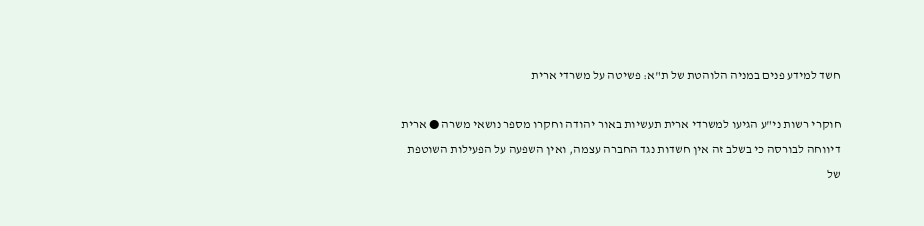חשד למידע פנים במניה הלוהטת של ת"א: פשיטה על משרדי ארית

חוקרי רשות ני"ע הגיעו למשרדי ארית תעשיות באור יהודה וחקרו מספר נושאי משרה ● ארית דיווחה לבורסה כי בשלב זה אין חשדות נגד החברה עצמה, ואין השפעה על הפעילות השוטפת של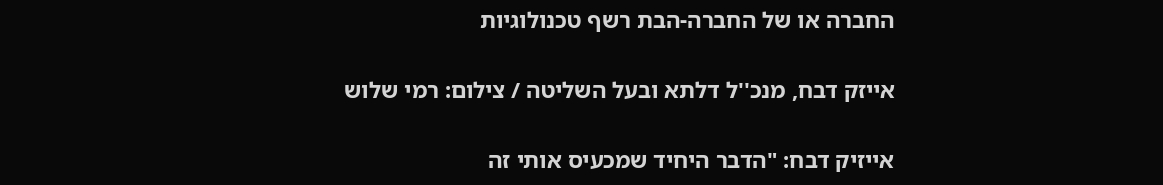החברה או של החברה-הבת רשף טכנולוגיות

אייזק דבח, מנכ''ל דלתא ובעל השליטה / צילום: רמי שלוש

אייזיק דבח: "הדבר היחיד שמכעיס אותי זה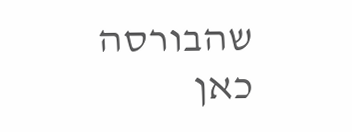שהבורסה כאן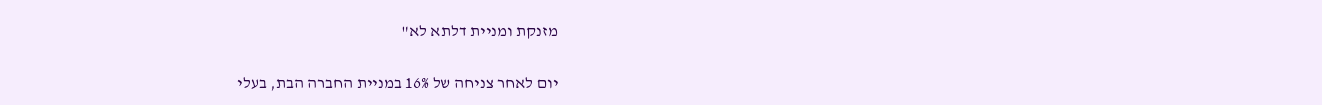מזנקת ומניית דלתא לא"

יום לאחר צניחה של 16% במניית החברה הבת, בעלי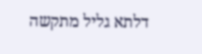דלתא גליל מתקשה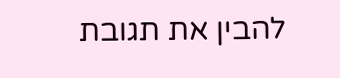להבין את תגובת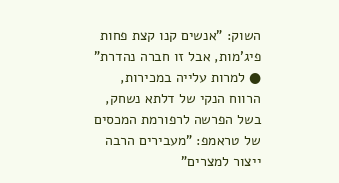השוק: "אנשים קנו קצת פחות פיג'מות, אבל זו חברה נהדרת" ● למרות עלייה במכירות, הרווח הנקי של דלתא נשחק, בשל הפרשה לרפורמת המכסים של טראמפ: "מעבירים הרבה ייצור למצרים"